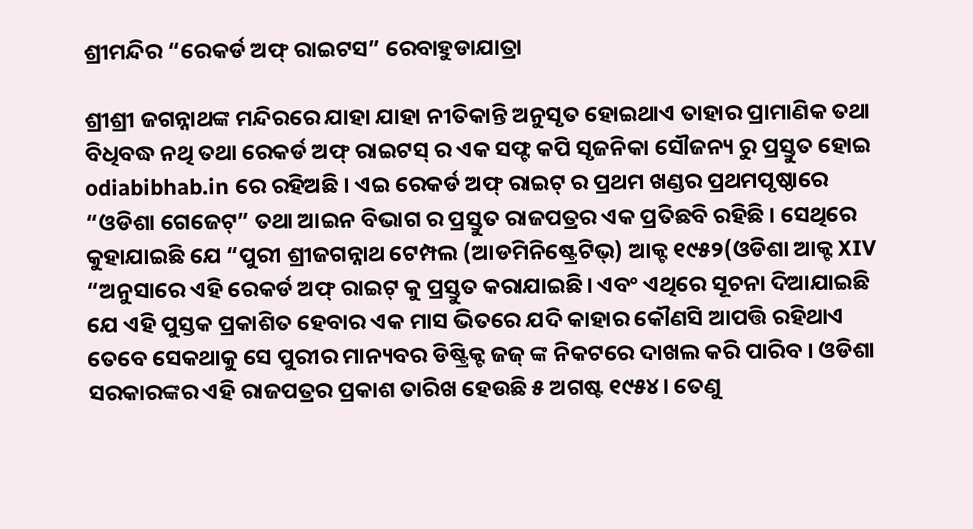ଶ୍ରୀମନ୍ଦିର “ରେକର୍ଡ ଅଫ୍ ରାଇଟସ” ରେବାହୁଡାଯାତ୍ରା

ଶ୍ରୀଶ୍ରୀ ଜଗନ୍ନାଥଙ୍କ ମନ୍ଦିରରେ ଯାହା ଯାହା ନୀତିକାନ୍ତି ଅନୁସୃତ ହୋଇଥାଏ ତାହାର ପ୍ରାମାଣିକ ତଥା ବିଧିବଦ୍ଧ ନଥି ତଥା ରେକର୍ଡ ଅଫ୍ ରାଇଟସ୍ ର ଏକ ସଫ୍ଟ କପି ସୃଜନିକା ସୌଜନ୍ୟ ରୁ ପ୍ରସ୍ତୁତ ହୋଇ odiabibhab.in ରେ ରହିଅଛି । ଏଇ ରେକର୍ଡ ଅଫ୍ ରାଇଟ୍ ର ପ୍ରଥମ ଖଣ୍ଡର ପ୍ରଥମପୃଷ୍ଠାରେ “ଓଡିଶା ଗେଜେଟ୍” ତଥା ଆଇନ ବିଭାଗ ର ପ୍ରସ୍ତୁତ ରାଜପତ୍ରର ଏକ ପ୍ରତିଛବି ରହିଛି । ସେଥିରେ କୁହାଯାଇଛି ଯେ “ପୁରୀ ଶ୍ରୀଜଗନ୍ନାଥ ଟେମ୍ପଲ (ଆଡମିନିଷ୍ଟ୍ରେଟିଭ୍) ଆକ୍ଟ ୧୯୫୨(ଓଡିଶା ଆକ୍ଟ XIV “ଅନୁସାରେ ଏହି ରେକର୍ଡ ଅଫ୍ ରାଇଟ୍ କୁ ପ୍ରସ୍ତୁତ କରାଯାଇଛି। ଏବଂ ଏଥିରେ ସୂଚନା ଦିଆଯାଇଛି ଯେ ଏହି ପୁସ୍ତକ ପ୍ରକାଶିତ ହେବାର ଏକ ମାସ ଭିତରେ ଯଦି କାହାର କୌଣସି ଆପତ୍ତି ରହିଥାଏ ତେବେ ସେକଥାକୁ ସେ ପୁରୀର ମାନ୍ୟବର ଡିଷ୍ଟ୍ରିକ୍ଟ ଜଜ୍ ଙ୍କ ନିକଟରେ ଦାଖଲ କରି ପାରିବ । ଓଡିଶା ସରକାରଙ୍କର ଏହି ରାଜପତ୍ରର ପ୍ରକାଶ ତାରିଖ ହେଉଛି ୫ ଅଗଷ୍ଟ ୧୯୫୪। ତେଣୁ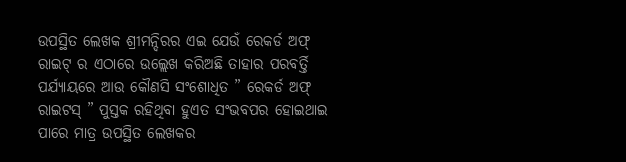ଉପସ୍ଥିତ ଲେଖକ ଶ୍ରୀମନ୍ଦିରର ଏଇ ଯେଉଁ ରେକର୍ଡ ଅଫ୍ ରାଇଟ୍ ର ଏଠାରେ ଉଲ୍ଲେଖ କରିଅଛି ତାହାର ପରବର୍ତ୍ତି ପର୍ଯ୍ୟାୟରେ ଆଉ କୌଣସି ସଂଶୋଧିତ ” ରେକର୍ଡ ଅଫ୍ ରାଇଟସ୍ ” ପୁସ୍ତକ ରହିଥିବା ହୁଏତ ସଂଭବପର ହୋଇଥାଇ ପାରେ ମାତ୍ର ଉପସ୍ଥିତ ଲେଖକର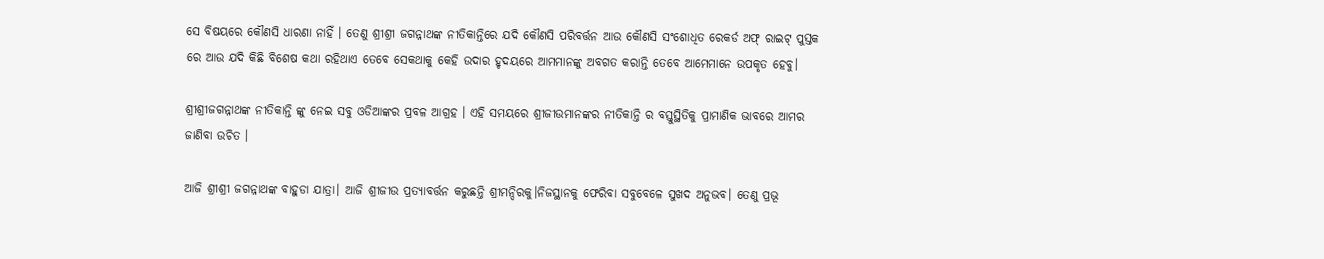ସେ ବିଷୟରେ କୌଣସି ଧାରଣା ନାହିଁ । ତେଣୁ ଶ୍ରୀଶ୍ରୀ ଜଗନ୍ନାଥଙ୍କ ନୀତିକାନ୍ତିରେ ଯଦି କୌଣସି ପରିବର୍ତ୍ତନ ଆଉ କୌଣସି ସଂଶୋଧିତ ରେକର୍ଡ ଅଫ୍ ରାଇଟ୍ ପୁସ୍ତକ ରେ ଆଉ ଯଦି କିଛି ବିଶେଷ କଥା ରହିଥାଏ ତେବେ ସେକଥାକୁ କେହି ଉଦାର ହୃଦୟରେ ଆମମାନଙ୍କୁ ଅବଗତ କରାନ୍ତି ତେବେ ଆମେମାନେ ଉପକୃତ ହେବୁ।

ଶ୍ରୀଶ୍ରୀଜଗନ୍ନାଥଙ୍କ ନୀତିକାନ୍ତି ଙ୍କୁ ନେଇ ସବୁ ଓଡିଆଙ୍କର ପ୍ରବଳ ଆଗ୍ରହ । ଏହି ସମୟରେ ଶ୍ରୀଜୀଉମାନଙ୍କର ନୀତିକାନ୍ତି ର ବସ୍ତୁସ୍ଥିତିକୁ ପ୍ରାମାଣିକ ଭାବରେ ଆମର ଜାଣିବା ଉଚିତ ।

ଆଜି ଶ୍ରୀଶ୍ରୀ ଜଗନ୍ନାଥଙ୍କ ବାହୁଡା ଯାତ୍ରା। ଆଜି ଶ୍ରୀଜୀଉ ପ୍ରତ୍ୟାବର୍ତ୍ତନ କରୁଛନ୍ତି ଶ୍ରୀମନ୍ଦିରକୁ।ନିଜସ୍ଥାନକୁ ଫେରିବା ସବୁବେଳେ ସୁଖଦ ଅନୁଭବ। ତେଣୁ ପ୍ରଭୂ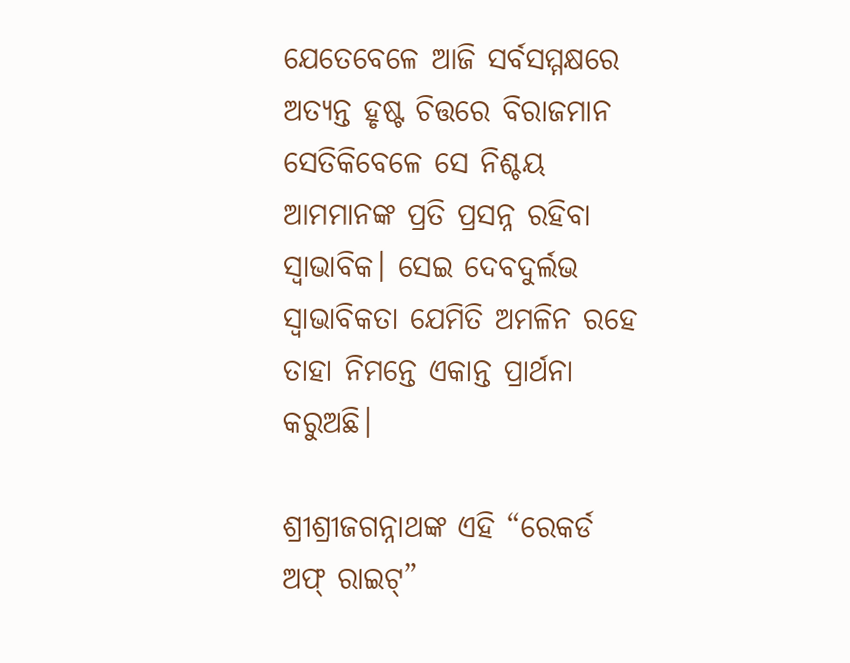ଯେତେବେଳେ ଆଜି ସର୍ବସମ୍ମକ୍ଷରେ ଅତ୍ୟନ୍ତ ହୃଷ୍ଟ ଚିତ୍ତରେ ବିରାଜମାନ ସେତିକିବେଳେ ସେ ନିଶ୍ଚୟ ଆମମାନଙ୍କ ପ୍ରତି ପ୍ରସନ୍ନ ରହିବା ସ୍ଵାଭାବିକ। ସେଇ ଦେବଦୁର୍ଲଭ ସ୍ଵାଭାବିକତା ଯେମିତି ଅମଳିନ ରହେ ତାହା ନିମନ୍ତେ ଏକାନ୍ତ ପ୍ରାର୍ଥନା କରୁଅଛି।

ଶ୍ରୀଶ୍ରୀଜଗନ୍ନାଥଙ୍କ ଏହି “ରେକର୍ଡ ଅଫ୍ ରାଇଟ୍”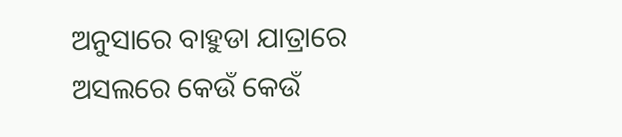ଅନୁସାରେ ବାହୁଡା ଯାତ୍ରାରେ ଅସଲରେ କେଉଁ କେଉଁ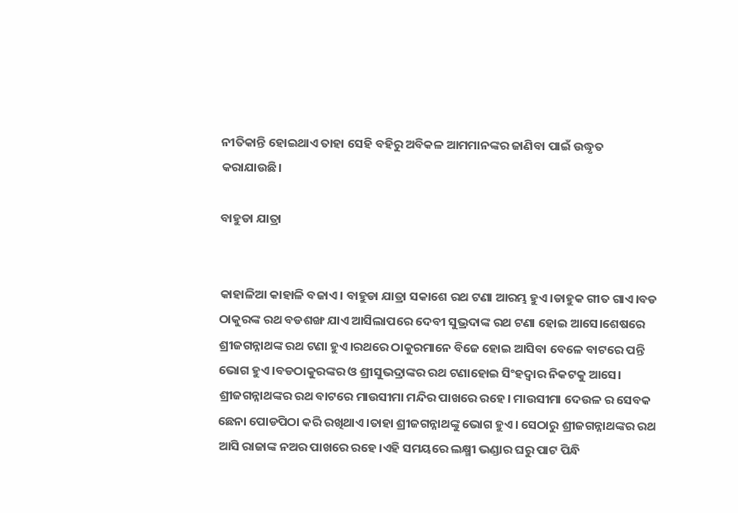ନୀତିକାନ୍ତି ହୋଇଥାଏ ତାହା ସେହି ବହିରୁ ଅବିକଳ ଆମମାନଙ୍କର ଜାଣିବା ପାଇଁ ଉଦ୍ଧୃତ କରାଯାଉଛି।

ବାହୁଡା ଯାତ୍ରା


କାହାଳିଆ କାହାଳି ବଜାଏ। ବାହୁଡା ଯାତ୍ରା ସକାଶେ ରଥ ଟଣା ଆରମ୍ଭ ହୁଏ।ଡାହୁକ ଗୀତ ଗାଏ।ବଡ ଠାକୁରଙ୍କ ରଥ ବଡଶଙ୍ଖ ଯାଏ ଆସିଲାପରେ ଦେବୀ ସୁଭ୍ରଦାଙ୍କ ରଥ ଟଣା ହୋଇ ଆସେ।ଶେଷରେ ଶ୍ରୀଜଗନ୍ନାଥଙ୍କ ରଥ ଟଣା ହୁଏ।ରଥରେ ଠାକୁରମାନେ ବିଜେ ହୋଇ ଆସିବା ବେଳେ ବାଟରେ ପନ୍ତି ଭୋଗ ହୁଏ।ବଡଠାକୁରଙ୍କର ଓ ଶ୍ରୀସୁଭଦ୍ରାଙ୍କର ରଥ ଟଣାହୋଇ ସିଂହଦ୍ୱାର ନିକଟକୁ ଆସେ। ଶ୍ରୀଜଗନ୍ନାଥଙ୍କର ରଥ ବାଟରେ ମାଉସୀମା ମନ୍ଦିର ପାଖରେ ରହେ। ମାଉସୀମା ଦେଉଳ ର ସେବକ ଛେନା ପୋଡପିଠା କରି ରଖିଥାଏ।ତାହା ଶ୍ରୀଜଗନ୍ନାଥଙ୍କୁ ଭୋଗ ହୁଏ। ସେଠାରୁ ଶ୍ରୀଜଗନ୍ନାଥଙ୍କର ରଥ ଆସି ରାଜାଙ୍କ ନଅର ପାଖରେ ରହେ।ଏହି ସମୟରେ ଲକ୍ଷ୍ମୀ ଭଣ୍ଡାର ଘରୁ ପାଟ ପିନ୍ଧି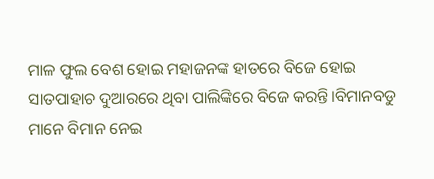ମାଳ ଫୁଲ ବେଶ ହୋଇ ମହାଜନଙ୍କ ହାତରେ ବିଜେ ହୋଇ ସାତପାହାଚ ଦୁଆରରେ ଥିବା ପାଲିଙ୍କିରେ ବିଜେ କରନ୍ତି।ବିମାନବଡୁ ମାନେ ବିମାନ ନେଇ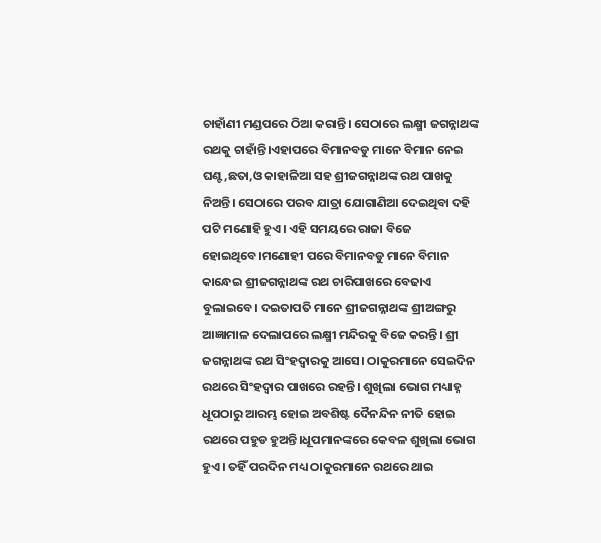ଚାହାଁଣୀ ମଣ୍ଡପରେ ଠିଆ କରାନ୍ତି। ସେଠାରେ ଲକ୍ଷ୍ମୀ ଜଗନ୍ନାଥଙ୍କ ରଥକୁ ଚାହାଁନ୍ତି।ଏହାପରେ ବିମାନବଡୁ ମାନେ ବିମାନ ନେଇ ଘଣ୍ଟ,ଛତା,ଓ କାହାଳିଆ ସହ ଶ୍ରୀଜଗନ୍ନାଥଙ୍କ ରଥ ପାଖକୁ ନିଅନ୍ତି। ସେଠାରେ ପରବ ଯାତ୍ରା ଯୋଗାଣିଆ ଦେଇଥିବା ଦହି ପଟି ମଣୋହି ହୁଏ। ଏହି ସମୟରେ ରାଜା ବିଜେ ହୋଇଥିବେ।ମଣୋହୀ ପରେ ବିମାନବଡୁ ମାନେ ବିମାନ କାନ୍ଧେଇ ଶ୍ରୀଜଗନ୍ନାଥଙ୍କ ରଥ ଚାରିପାଖରେ ବେଢାଏ ବୁଲାଇବେ। ଦଇତାପତି ମାନେ ଶ୍ରୀଜଗନ୍ନାଥଙ୍କ ଶ୍ରୀଅଙ୍ଗରୁ ଆଜ୍ଞାମାଳ ଦେଲାପରେ ଲକ୍ଷ୍ମୀ ମନ୍ଦିରକୁ ବିଜେ କରନ୍ତି। ଶ୍ରୀ ଜଗନ୍ନାଥଙ୍କ ରଥ ସିଂହଦ୍ୱାରକୁ ଆସେ। ଠାକୁରମାନେ ସେଇଦିନ ରଥରେ ସିଂହଦ୍ୱାର ପାଖରେ ରହନ୍ତି। ଶୁଖିଲା ଭୋଗ ମଧ୍ୟାହ୍ନ ଧୂପଠାରୁ ଆରମ୍ଭ ହୋଇ ଅବଶିଷ୍ଟ ଦୈନନ୍ଦିନ ନୀତି ହୋଇ ରଥରେ ପହୁଡ ହୁଅନ୍ତି।ଧୂପମାନଙ୍କରେ କେବଳ ଶୁଖିଲା ଭୋଗ ହୁଏ। ତହିଁ ପରଦିନ ମଧ୍ୟ ଠାକୁରମାନେ ରଥରେ ଥାଇ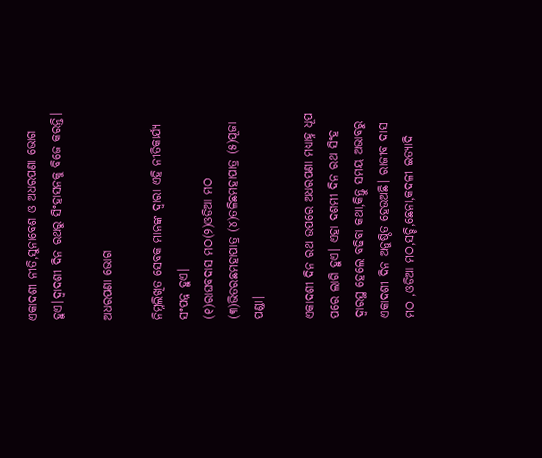ଏକାଦଶୀ ନୀତି,ସୁନାବେଶ ଓ ଅଧରପଣା ଭୋଗ ହୁଏ।ଦ୍ୱାଦଶୀ ଦିନ ରଥରୁ ସିଂହାସନକୁ ବିଜେ କରନ୍ତି।

ଅଧରପଣା ଭୋଗ

ନିମ୍ନଲିଖିତ ସେବକ ମାନଙ୍କ ଦ୍ୱାରା ଏହି ନୀତିକାର୍ଯ୍ୟ ସଂପନ୍ନ ହୁଏ।
(୧)ରାଘବଦାସ ମଠ(୨)ଓଡିଆ ମଠ (୩)ଭିତରଛମହାପାତ୍ର (୪)ତଳିଛମହାପାତ୍ର (୫)ପୂଜା ପଣ୍ଡା।

ଏକାଦଶୀ ଦିନ ରଥ ଉପରେ ଅଧରପଣା ମଧ୍ୟାହ୍ନ ଧୂପ ପରେ ଲାଗି ହୁଏ। ଏହା ଦଶମୀ ଦିନ ରଥ ସିଂହ ଦ୍ୱାରସ୍ଥ ହେଲେ ବଢିବା କଥା,କିନ୍ତୁ ସମୟ ଅଭାବରୁ ଏକାଦଶୀ ଦିନ ଅନୁଷ୍ଠିତ ହେଉଅଛି। ରାଜୀବ ଦାସ ମଠ ,ଓଡିଆ ମଠ,ସଚ୍ଚି,ଛେନା,କଦଳୀ ଇତ୍ୟାଦି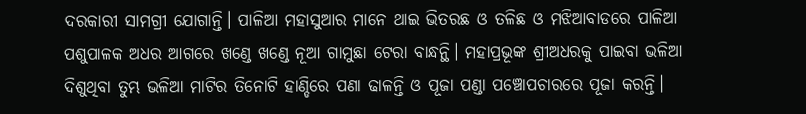ଦରକାରୀ ସାମଗ୍ରୀ ଯୋଗାନ୍ତି। ପାଳିଆ ମହାସୁଆର ମାନେ ଥାଇ ଭିତରଛ ଓ ତଳିଛ ଓ ମଝିଆବାଡରେ ପାଳିଆ ପଶୁପାଳକ ଅଧର ଆଗରେ ଖଣ୍ଡେ ଖଣ୍ଡେ ନୂଆ ଗାମୁଛା ଟେରା ବାନ୍ଧନ୍ଥି। ମହାପ୍ରଭୂଙ୍କ ଶ୍ରୀଅଧରକୁ ପାଇବା ଭଳିଆ ଦିଶୁଥିବା ତୁମ୍ଭ ଭଳିଆ ମାଟିର ତିନୋଟି ହାଣ୍ଡିରେ ପଣା ଢାଳନ୍ତି ଓ ପୂଜା ପଣ୍ଡା ପଞ୍ଚୋପଚାରରେ ପୂଜା କରନ୍ତି।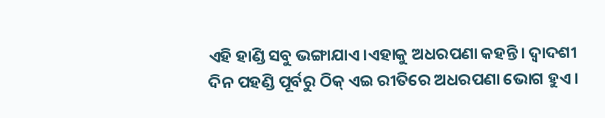ଏହି ହାଣ୍ଡି ସବୁ ଭଙ୍ଗାଯାଏ।ଏହାକୁ ଅଧରପଣା କହନ୍ତି। ଦ୍ୱାଦଶୀ ଦିନ ପହଣ୍ଡି ପୂର୍ବରୁ ଠିକ୍ ଏଇ ରୀତିରେ ଅଧରପଣା ଭୋଗ ହୁଏ।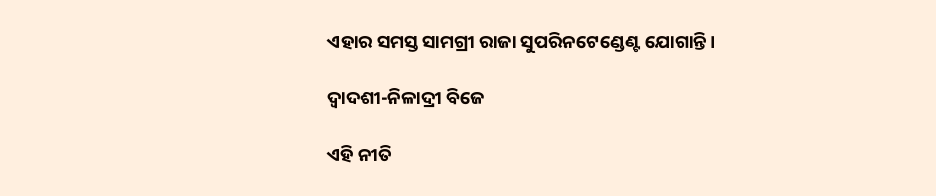ଏହାର ସମସ୍ତ ସାମଗ୍ରୀ ରାଜା ସୁପରିନଟେଣ୍ଡେଣ୍ଟ ଯୋଗାନ୍ତି।

ଦ୍ୱାଦଶୀ-ନିଳାଦ୍ରୀ ବିଜେ

ଏହି ନୀତି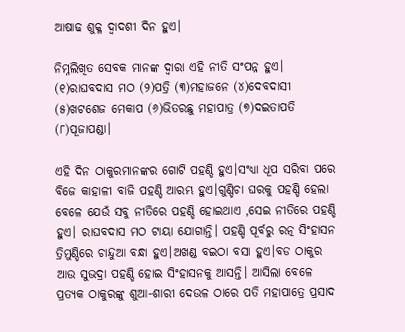ଆଷାଢ ଶୁକ୍ଳ ଦ୍ୱାଦଶୀ ଦିନ ହୁଏ।

ନିମ୍ନଲିଖିତ ସେବକ ମାନଙ୍କ ଦ୍ୱାରା ଏହି ନୀତି ସଂପନ୍ନ ହୁଏ।
(୧)ରାଘବଦାସ ମଠ (୨)ପତ୍ରି (୩)ମହାଜନେ (୪)ଦେବଦାସୀ (୫)ଖଟଶେଜ ମେକାପ (୬)ଭିତରଛୁ ମହାପାତ୍ର (୭)ଦଇତାପତି (୮)ପୂଜାପଣ୍ଡା।

ଏହି ଦିନ ଠାକୁରମାନଙ୍କର ଗୋଟି ପହଣ୍ଡି ହୁଏ।ସଂଧ୍ୟା ଧୂପ ସରିବା ପରେ ବିଜେ କାହାଳୀ ବାଜି ପହଣ୍ଡି ଆରମ୍ଭ ହୁଏ।ଗୁଣ୍ଡିଚା ଘରକୁ ପହଣ୍ଡି ହେଲା ବେଳେ ଯେଉଁ ସବୁ ନୀତିରେ ପହଣ୍ଡି ହୋଇଥାଏ ,ସେଇ ନୀତିରେ ପହଣ୍ଡି ହୁଏ। ରାଘବଦାସ ମଠ ଟାୟା ଯୋଗାନ୍ତି। ପହଣ୍ଡି ପୂର୍ବରୁ ରତ୍ନ ସିଂହାସନ ତ୍ରିମୁଣ୍ଡିରେ ଚାନ୍ଦୁଆ ବନ୍ଧା ହୁଏ।ଅଖଣ୍ଡ ବଇଠା ବସା ହୁଏ।ବଡ ଠାକୁର ଆଉ ସୁଭଦ୍ରା ପହଣ୍ଡି ହୋଇ ସିଂହାସନକୁ ଆସନ୍ତି। ଆସିଲା ବେଳେ ପ୍ରତ୍ୟକ ଠାକୁରଙ୍କୁ ଶୁଆ-ଶାରୀ ଦେଉଳ ଠାରେ ପତି ମହାପାତ୍ରେ ପ୍ରସାଦ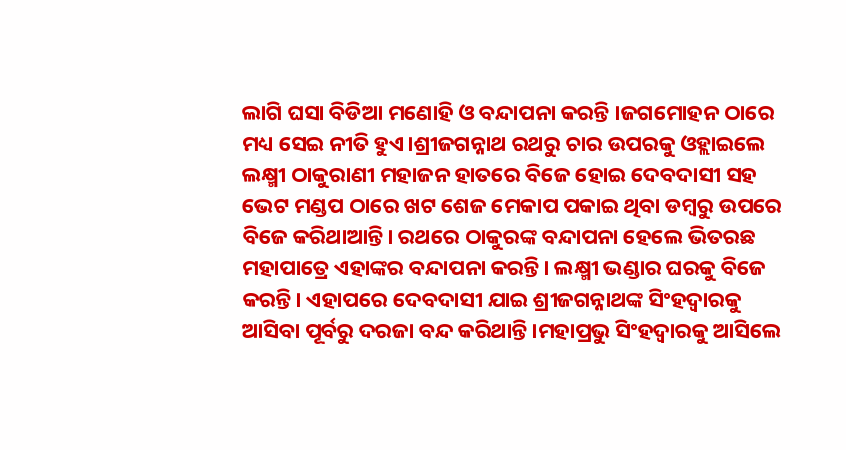ଲାଗି ଘସା ବିଡିଆ ମଣୋହି ଓ ବନ୍ଦାପନା କରନ୍ତି ।ଜଗମୋହନ ଠାରେ ମଧ୍ୟ ସେଇ ନୀତି ହୁଏ।ଶ୍ରୀଜଗନ୍ନାଥ ରଥରୁ ଚାର ଉପରକୁ ଓହ୍ଲାଇଲେ ଲକ୍ଷ୍ମୀ ଠାକୁରାଣୀ ମହାଜନ ହାତରେ ବିଜେ ହୋଇ ଦେବଦାସୀ ସହ ଭେଟ ମଣ୍ଡପ ଠାରେ ଖଟ ଶେଜ ମେକାପ ପକାଇ ଥିବା ଡମ୍ବରୁ ଉପରେ ବିଜେ କରିଥାଆନ୍ତି। ରଥରେ ଠାକୁରଙ୍କ ବନ୍ଦାପନା ହେଲେ ଭିତରଛ ମହାପାତ୍ରେ ଏହାଙ୍କର ବନ୍ଦାପନା କରନ୍ତି। ଲକ୍ଷ୍ମୀ ଭଣ୍ଡାର ଘରକୁ ବିଜେ କରନ୍ତି। ଏହାପରେ ଦେବଦାସୀ ଯାଇ ଶ୍ରୀଜଗନ୍ନାଥଙ୍କ ସିଂହଦ୍ୱାରକୁ ଆସିବା ପୂର୍ବରୁ ଦରଜା ବନ୍ଦ କରିଥାନ୍ତି।ମହାପ୍ରଭୁ ସିଂହଦ୍ୱାରକୁ ଆସିଲେ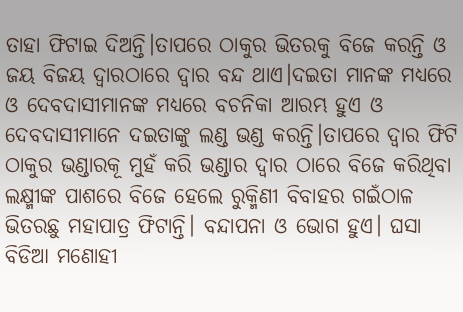ତାହା ଫିଟାଇ ଦିଅନ୍ତି।ତାପରେ ଠାକୁର ଭିତରକୁ ବିଜେ କରନ୍ତି ଓ ଜୟ ବିଜୟ ଦ୍ୱାରଠାରେ ଦ୍ୱାର ବନ୍ଦ ଥାଏ।ଦଇତା ମାନଙ୍କ ମଧ୍ୟରେ ଓ ଦେବଦାସୀମାନଙ୍କ ମଧ୍ୟରେ ବଚନିକା ଆରମ୍ଭ ହୁଏ ଓ ଦେବଦାସୀମାନେ ଦଇତାଙ୍କୁ ଲଣ୍ଡ ଭଣ୍ଡ କରନ୍ତି।ତାପରେ ଦ୍ୱାର ଫିଟି ଠାକୁର ଭଣ୍ଡାରକୂ ମୁହଁ କରି ଭଣ୍ଡାର ଦ୍ୱାର ଠାରେ ବିଜେ କରିଥିବା ଲକ୍ଷ୍ମୀଙ୍କ ପାଶରେ ବିଜେ ହେଲେ ରୁକ୍ମିଣୀ ବିବାହର ଗଇଁଠାଳ ଭିତରଛୁ ମହାପାତ୍ର ଫିଟାନ୍ତି। ବନ୍ଦାପନା ଓ ଭୋଗ ହୁଏ। ଘସା ବିଡିଆ ମଣୋହୀ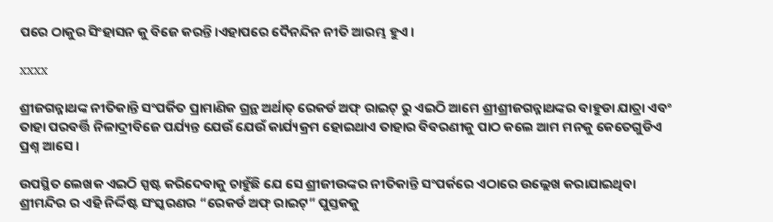ପରେ ଠାକୁର ସିଂହାସନ କୁ ବିଜେ କରନ୍ତି।ଏହାପରେ ଦୈନନ୍ଦିନ ନୀତି ଆରମ୍ଭ ହୁଏ।

xxxx

ଶ୍ରୀଜଗନ୍ନାଥଙ୍କ ନୀତିକାନ୍ତି ସଂପର୍କିତ ପ୍ରାମାଣିକ ଗ୍ରନ୍ଥ ଅର୍ଥାତ୍ ରେକର୍ଡ ଅଫ୍ ରାଇଟ୍ ରୁ ଏଇଠି ଆମେ ଶ୍ରୀଶ୍ରୀଜଗନ୍ନାଥଙ୍କର ବାହୁଡା ଯାତ୍ରା ଏବଂ ତାହା ପରବର୍ତ୍ତି ନିଳାଦ୍ରୀବିଜେ ପର୍ଯ୍ୟନ୍ତ ଯେଉଁ ଯେଉଁ କାର୍ଯ୍ୟକ୍ରମ ହୋଇଥାଏ ତାହାର ବିବରଣୀକୁ ପାଠ କଲେ ଆମ ମନକୁ କେତେଗୁଡିଏ ପ୍ରଶ୍ନ ଆସେ ।

ଉପସ୍ଥିତ ଲେଖକ ଏଇଠି ସ୍ପଷ୍ଟ କରିଦେବାକୁ ଚାହୁଁଛି ଯେ ସେ ଶ୍ରୀଜୀଉଙ୍କର ନୀତିକାନ୍ତି ସଂପର୍କରେ ଏଠାରେ ଉଲ୍ଲେଖ କରାଯାଇଥିବା ଶ୍ରୀମନ୍ଦିର ର ଏହି ନିର୍ଦ୍ଦିଷ୍ଟ ସଂସ୍କରଣର “ରେକର୍ଡ ଅଫ୍ ରାଇଟ୍” ପୁସ୍ତକକୁ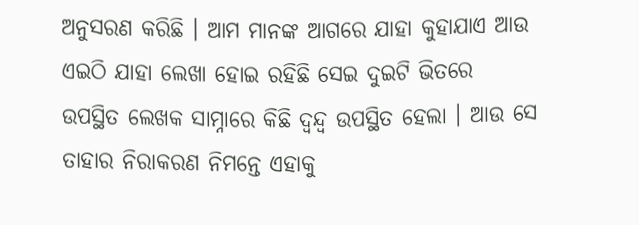ଅନୁସରଣ କରିଛି । ଆମ ମାନଙ୍କ ଆଗରେ ଯାହା କୁହାଯାଏ ଆଉ ଏଇଠି ଯାହା ଲେଖା ହୋଇ ରହିଛି ସେଇ ଦୁଇଟି ଭିତରେ ଉପସ୍ଥିତ ଲେଖକ ସାମ୍ନାରେ କିଛି ଦ୍ୱନ୍ଦ୍ୱ ଉପସ୍ଥିତ ହେଲା । ଆଉ ସେ ତାହାର ନିରାକରଣ ନିମନ୍ତେ ଏହାକୁ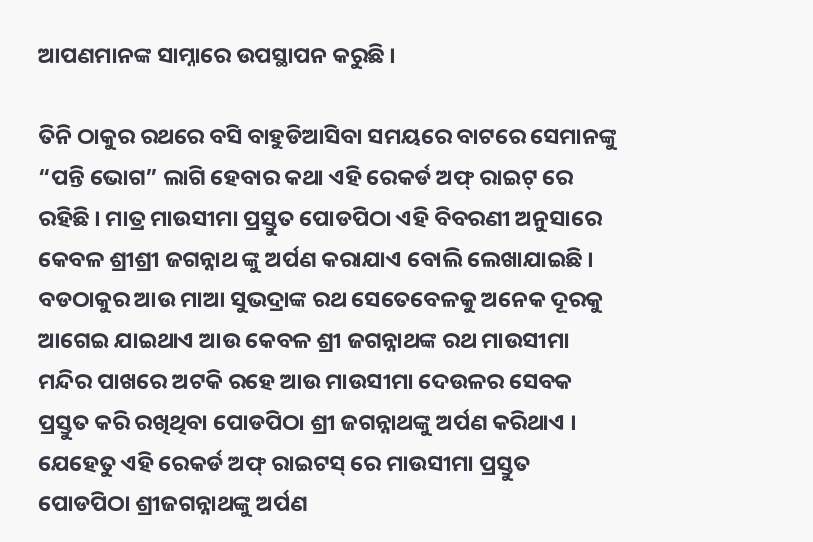ଆପଣମାନଙ୍କ ସାମ୍ନାରେ ଉପସ୍ଥାପନ କରୁଛି ।

ତିନି ଠାକୁର ରଥରେ ବସି ବାହୁଡିଆସିବା ସମୟରେ ବାଟରେ ସେମାନଙ୍କୁ “ପନ୍ତି ଭୋଗ” ଲାଗି ହେବାର କଥା ଏହି ରେକର୍ଡ ଅଫ୍ ରାଇଟ୍ ରେ ରହିଛି । ମାତ୍ର ମାଉସୀମା ପ୍ରସ୍ତୁତ ପୋଡପିଠା ଏହି ବିବରଣୀ ଅନୁସାରେ କେବଳ ଶ୍ରୀଶ୍ରୀ ଜଗନ୍ନାଥ ଙ୍କୁ ଅର୍ପଣ କରାଯାଏ ବୋଲି ଲେଖାଯାଇଛି । ବଡଠାକୁର ଆଉ ମାଆ ସୁଭଦ୍ରାଙ୍କ ରଥ ସେତେବେଳକୁ ଅନେକ ଦୂରକୁ ଆଗେଇ ଯାଇଥାଏ ଆଉ କେବଳ ଶ୍ରୀ ଜଗନ୍ନାଥଙ୍କ ରଥ ମାଉସୀମା ମନ୍ଦିର ପାଖରେ ଅଟକି ରହେ ଆଉ ମାଉସୀମା ଦେଉଳର ସେବକ ପ୍ରସ୍ତୁତ କରି ରଖିଥିବା ପୋଡପିଠା ଶ୍ରୀ ଜଗନ୍ନାଥଙ୍କୁ ଅର୍ପଣ କରିଥାଏ । ଯେହେତୁ ଏହି ରେକର୍ଡ ଅଫ୍ ରାଇଟସ୍ ରେ ମାଉସୀମା ପ୍ରସ୍ତୁତ ପୋଡପିଠା ଶ୍ରୀଜଗନ୍ନାଥଙ୍କୁ ଅର୍ପଣ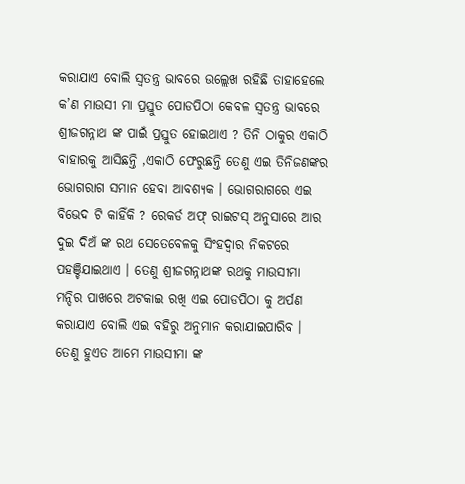କରାଯାଏ ବୋଲି ସ୍ୱତନ୍ତ୍ର ଭାବରେ ଉଲ୍ଲେଖ ରହିଛି ତାହାହେଲେ କ’ଣ ମାଉସୀ ମା ପ୍ରସ୍ତୁତ ପୋଡପିଠା କେବଳ ସ୍ୱତନ୍ତ୍ର ଭାବରେ ଶ୍ରୀଜଗନ୍ନାଥ ଙ୍କ ପାଇଁ ପ୍ରସ୍ତୁତ ହୋଇଥାଏ ? ତିନି ଠାକୁର ଏକାଠି ବାହାରକୁ ଆସିଛନ୍ତି ,ଏକାଠି ଫେରୁଛନ୍ତି ତେଣୁ ଏଇ ତିନିଜଣଙ୍କର ଭୋଗରାଗ ସମାନ ହେବା ଆବଶ୍ୟକ । ଭୋଗରାଗରେ ଏଇ ବିଭେଦ ଟି କାହିଁକି ? ରେକର୍ଡ ଅଫ୍ ରାଇଟସ୍ ଅନୁସାରେ ଆର ଦୁଇ ଦିଅଁ ଙ୍କ ରଥ ସେତେବେଳକୁ ସିଂହଦ୍ୱାର ନିକଟରେ ପହଞ୍ଚିଯାଇଥାଏ । ତେଣୁ ଶ୍ରୀଜଗନ୍ନାଥଙ୍କ ରଥକୁ ମାଉସୀମା ମନ୍ଦିର ପାଖରେ ଅଟକାଇ ରଖି ଏଇ ପୋଡପିଠା କୁ ଅର୍ପଣ କରାଯାଏ ବୋଲି ଏଇ ବହିରୁ ଅନୁମାନ କରାଯାଇପାରିବ । ତେଣୁ ହୁଏତ ଆମେ ମାଉସୀମା ଙ୍କ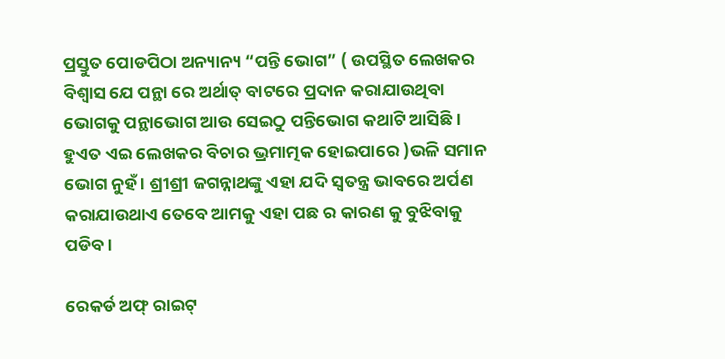ପ୍ରସ୍ତୁତ ପୋଡପିଠା ଅନ୍ୟାନ୍ୟ “ପନ୍ତି ଭୋଗ” ( ଉପସ୍ଥିତ ଲେଖକର ବିଶ୍ୱାସ ଯେ ପନ୍ଥା ରେ ଅର୍ଥାତ୍ ବାଟରେ ପ୍ରଦାନ କରାଯାଉଥିବା ଭୋଗକୁ ପନ୍ଥାଭୋଗ ଆଉ ସେଇଠୁ ପନ୍ତିଭୋଗ କଥାଟି ଆସିଛି । ହୁଏତ ଏଇ ଲେଖକର ବିଚାର ଭ୍ରମାତ୍ମକ ହୋଇପାରେ )ଭଳି ସମାନ ଭୋଗ ନୁହଁ । ଶ୍ରୀଶ୍ରୀ ଜଗନ୍ନାଥଙ୍କୁ ଏହା ଯଦି ସ୍ୱତନ୍ତ୍ର ଭାବରେ ଅର୍ପଣ କରାଯାଉଥାଏ ତେବେ ଆମକୁ ଏହା ପଛ ର କାରଣ କୁ ବୁଝିବାକୁ ପଡିବ ।

ରେକର୍ଡ ଅଫ୍ ରାଇଟ୍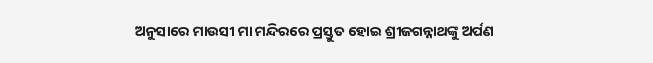ଅନୁସାରେ ମାଉସୀ ମା ମନ୍ଦିରରେ ପ୍ରସ୍ତୁତ ହୋଇ ଶ୍ରୀଜଗନ୍ନାଥଙ୍କୁ ଅର୍ପଣ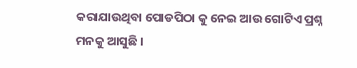କରାଯାଉଥିବା ପୋଡପିଠା କୁ ନେଇ ଆଉ ଗୋଟିଏ ପ୍ରଶ୍ନ ମନକୁ ଆସୁଛି ।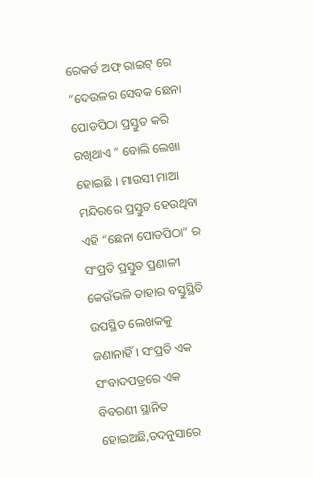ରେକର୍ଡ ଅଫ୍ ରାଇଟ୍ ରେ “ଦେଉଳର ସେବକ ଛେନା ପୋଡପିଠା ପ୍ରସ୍ତୁତ କରି ରଖିଥାଏ ” ବୋଲି ଲେଖା ହୋଇଛି । ମାଉସୀ ମାଆ ମନ୍ଦିରରେ ପ୍ରସ୍ତୁତ ହେଉଥିବା ଏହି “ଛେନା ପୋଡପିଠା” ର ସଂପ୍ରତି ପ୍ରସ୍ତୁତ ପ୍ରଣାଳୀ କେଉଁଭଳି ତାହାର ବସ୍ତୁସ୍ଥିତି ଉପସ୍ଥିତ ଲେଖକକୁ ଜଣାନାହିଁ । ସଂପ୍ରତି ଏକ ସଂବାଦପତ୍ରରେ ଏକ ବିବରଣୀ ସ୍ଥାନିତ ହୋଇଅଛି,ତଦନୁସାରେ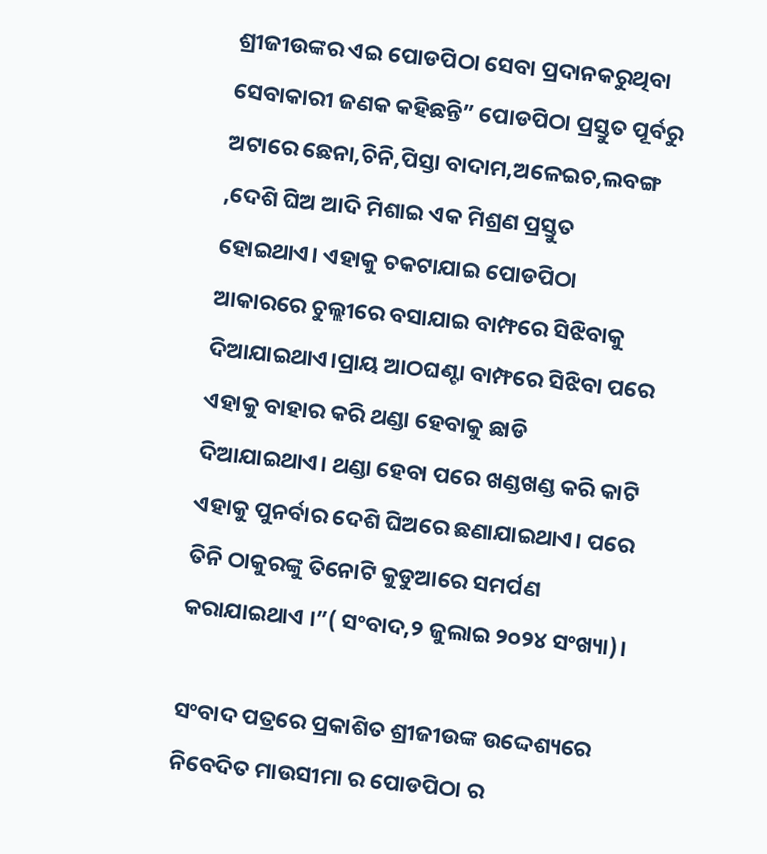ଶ୍ରୀଜୀଉଙ୍କର ଏଇ ପୋଡପିଠା ସେବା ପ୍ରଦାନକରୁଥିବା ସେବାକାରୀ ଜଣକ କହିଛନ୍ତି” ପୋଡପିଠା ପ୍ରସ୍ତୁତ ପୂର୍ବରୁ ଅଟାରେ ଛେନା,ଚିନି,ପିସ୍ତା ବାଦାମ,ଅଳେଇଚ,ଲବଙ୍ଗ ,ଦେଶି ଘିଅ ଆଦି ମିଶାଇ ଏକ ମିଶ୍ରଣ ପ୍ରସ୍ତୁତ ହୋଇଥାଏ। ଏହାକୁ ଚକଟାଯାଇ ପୋଡପିଠା ଆକାରରେ ଚୁଲ୍ଲୀରେ ବସାଯାଇ ବାମ୍ଫରେ ସିଝିବାକୁ ଦିଆଯାଇଥାଏ।ପ୍ରାୟ ଆଠଘଣ୍ଟା ବାମ୍ଫରେ ସିଝିବା ପରେ ଏହାକୁ ବାହାର କରି ଥଣ୍ଡା ହେବାକୁ ଛାଡି ଦିଆଯାଇଥାଏ। ଥଣ୍ଡା ହେବା ପରେ ଖଣ୍ଡଖଣ୍ଡ କରି କାଟି ଏହାକୁ ପୁନର୍ବାର ଦେଶି ଘିଅରେ ଛଣାଯାଇଥାଏ। ପରେ ତିନି ଠାକୁରଙ୍କୁ ତିନୋଟି କୁଡୁଆରେ ସମର୍ପଣ କରାଯାଇଥାଏ ।”( ସଂବାଦ,୨ ଜୁଲାଇ ୨୦୨୪ ସଂଖ୍ୟା)।

ସଂବାଦ ପତ୍ରରେ ପ୍ରକାଶିତ ଶ୍ରୀଜୀଉଙ୍କ ଉଦ୍ଦେଶ୍ୟରେ ନିବେଦିତ ମାଉସୀମା ର ପୋଡପିଠା ର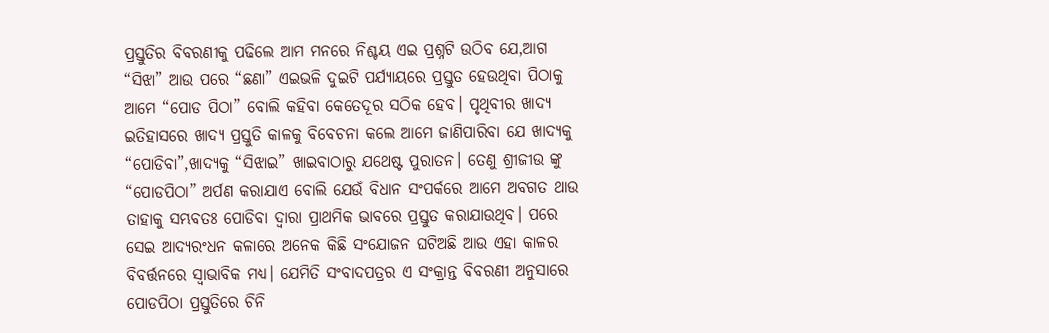ପ୍ରସ୍ତୁତିର ବିବରଣୀକୁ ପଢିଲେ ଆମ ମନରେ ନିଶ୍ଚୟ ଏଇ ପ୍ରଶ୍ନଟି ଉଠିବ ଯେ,ଆଗ “ସିଝା” ଆଉ ପରେ “ଛଣା” ଏଇଭଳି ଦୁଇଟି ପର୍ଯ୍ୟାୟରେ ପ୍ରସ୍ତୁତ ହେଉଥିବା ପିଠାକୁ ଆମେ “ପୋଡ ପିଠା” ବୋଲି କହିବା କେତେଦୂର ସଠିକ ହେବ। ପୃଥିବୀର ଖାଦ୍ୟ ଇତିହାସରେ ଖାଦ୍ୟ ପ୍ରସ୍ତୁତି କାଳକୁ ବିବେଚନା କଲେ ଆମେ ଜାଣିପାରିବା ଯେ ଖାଦ୍ୟକୁ “ପୋଡିବା”,ଖାଦ୍ୟକୁ “ସିଝାଇ” ଖାଇବାଠାରୁ ଯଥେଷ୍ଟ ପୁରାତନ। ତେଣୁ ଶ୍ରୀଜୀଉ ଙ୍କୁ “ପୋଡପିଠା” ଅର୍ପଣ କରାଯାଏ ବୋଲି ଯେଉଁ ବିଧାନ ସଂପର୍କରେ ଆମେ ଅବଗତ ଥାଉ ତାହାକୁ ସମ୍ଭବତଃ ପୋଡିବା ଦ୍ୱାରା ପ୍ରାଥମିକ ଭାବରେ ପ୍ରସ୍ତୁତ କରାଯାଉଥିବ। ପରେ ସେଇ ଆଦ୍ୟରଂଧନ କଳାରେ ଅନେକ କିଛି ସଂଯୋଜନ ଘଟିଅଛି ଆଉ ଏହା କାଳର ବିବର୍ତ୍ତନରେ ସ୍ୱାଭାବିକ ମଧ୍ୟ। ଯେମିତି ସଂବାଦପତ୍ରର ଏ ସଂକ୍ରାନ୍ତ ବିବରଣୀ ଅନୁସାରେ ପୋଡପିଠା ପ୍ରସ୍ତୁତିରେ ଚିନି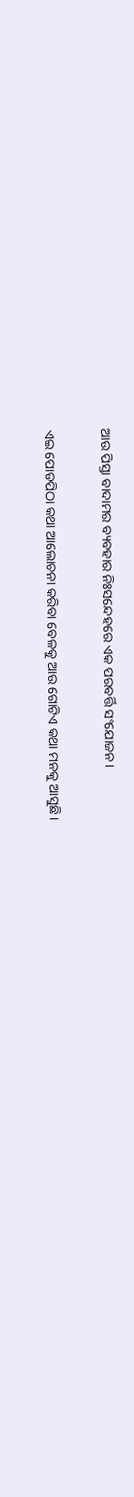ଆଉ ପିସ୍ତା ବାଦାମର ବ୍ୟବହାର ନିଃସନ୍ଦେହରେ ଏକ ପରବର୍ତ୍ତି ସଂଯୋଜନ।

ଏଇ ପୋଡପିଠା କଥା ଆଲୋଚନା କରିବା ବେଳକୁ ଆଉ ଗୋଟିଏ କଥା ମନକୁ ଆସୁଛି।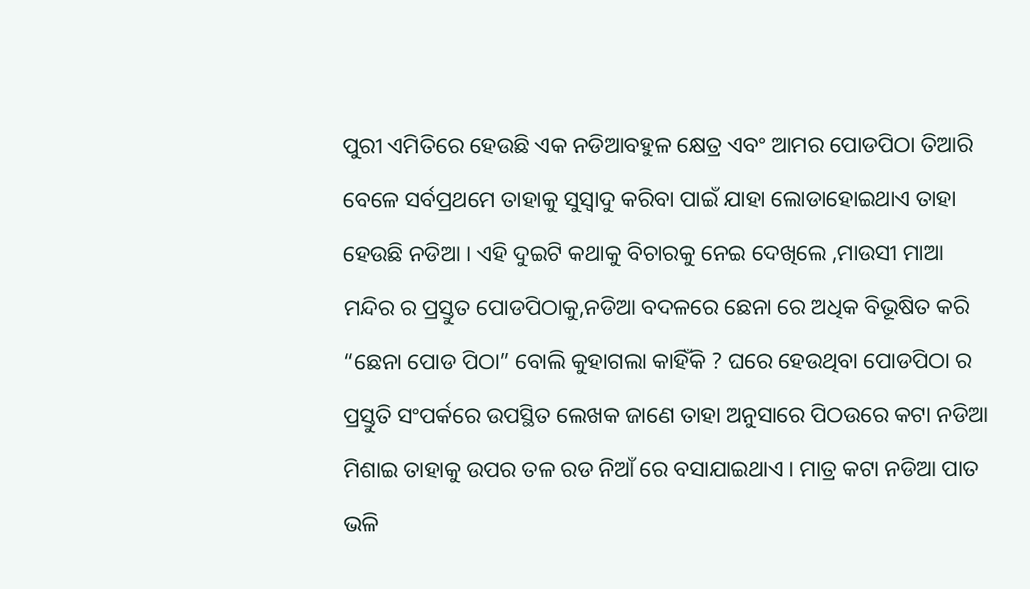ପୁରୀ ଏମିତିରେ ହେଉଛି ଏକ ନଡିଆବହୁଳ କ୍ଷେତ୍ର ଏବଂ ଆମର ପୋଡପିଠା ତିଆରି ବେଳେ ସର୍ବପ୍ରଥମେ ତାହାକୁ ସୁସ୍ୱାଦୁ କରିବା ପାଇଁ ଯାହା ଲୋଡାହୋଇଥାଏ ତାହା ହେଉଛି ନଡିଆ । ଏହି ଦୁଇଟି କଥାକୁ ବିଚାରକୁ ନେଇ ଦେଖିଲେ ,ମାଉସୀ ମାଆ ମନ୍ଦିର ର ପ୍ରସ୍ତୁତ ପୋଡପିଠାକୁ,ନଡିଆ ବଦଳରେ ଛେନା ରେ ଅଧିକ ବିଭୂଷିତ କରି “ଛେନା ପୋଡ ପିଠା” ବୋଲି କୁହାଗଲା କାହିଁକି ? ଘରେ ହେଉଥିବା ପୋଡପିଠା ର ପ୍ରସ୍ତୁତି ସଂପର୍କରେ ଉପସ୍ଥିତ ଲେଖକ ଜାଣେ ତାହା ଅନୁସାରେ ପିଠଉରେ କଟା ନଡିଆ ମିଶାଇ ତାହାକୁ ଉପର ତଳ ରଡ ନିଆଁ ରେ ବସାଯାଇଥାଏ । ମାତ୍ର କଟା ନଡିଆ ପାତ ଭଳି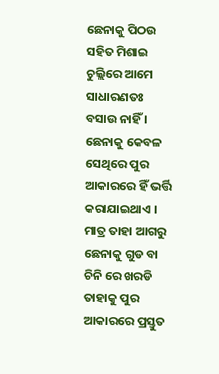ଛେନାକୁ ପିଠଉ ସହିତ ମିଶାଇ ଚୁଲ୍ଲିରେ ଆମେ ସାଧାରଣତଃ ବସାଉ ନାହିଁ । ଛେନାକୁ କେବଳ ସେଥିରେ ପୁର ଆକାରରେ ହିଁ ଭର୍ତ୍ତି କରାଯାଇଥାଏ । ମାତ୍ର ତାହା ଆଗରୁ ଛେନାକୁ ଗୁଡ ବା ଚିନି ରେ ଖରଡି ତାହାକୁ ପୁର ଆକାରରେ ପ୍ରସ୍ତୁତ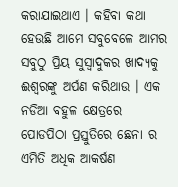କରାଯାଇଥାଏ । କହିବା କଥା ହେଉଛି ଆମେ ସବୁବେଳେ ଆମର ସବୁଠୁ ପ୍ରିୟ ସୁସ୍ୱାଦୁକର ଖାଦ୍ୟକୁ ଈଶ୍ୱରଙ୍କୁ ଅର୍ପଣ କରିଥାଉ । ଏକ ନଡିଆ ବହୁଳ କ୍ଷେତ୍ରରେ ପୋଡପିଠା ପ୍ରସ୍ତୁତିରେ ଛେନା ର ଏମିତି ଅଧିକ ଆକର୍ଷଣ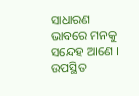ସାଧାରଣ ଭାବରେ ମନକୁ ସନ୍ଦେହ ଆଣେ । ଉପସ୍ଥିତ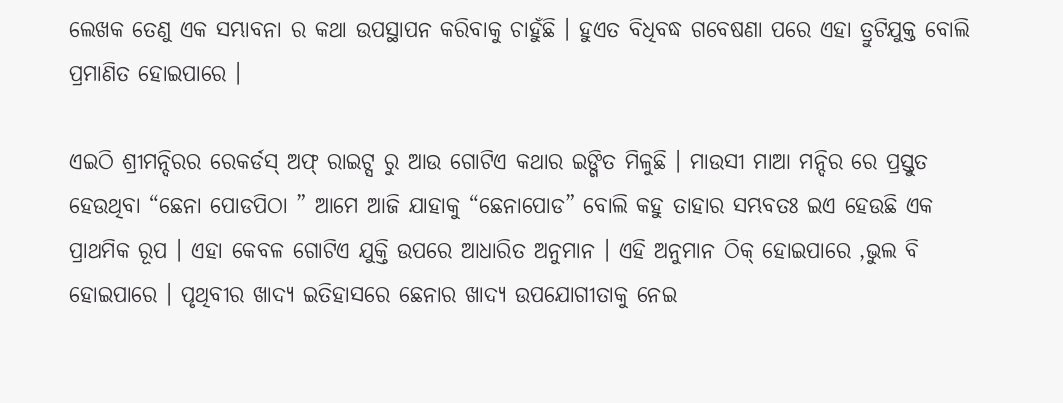ଲେଖକ ତେଣୁ ଏକ ସମ୍ଭାବନା ର କଥା ଉପସ୍ଥାପନ କରିବାକୁ ଚାହୁଁଛି । ହୁଏତ ବିଧିବଦ୍ଧ ଗବେଷଣା ପରେ ଏହା ତ୍ରୁଟିଯୁକ୍ତ ବୋଲି ପ୍ରମାଣିତ ହୋଇପାରେ ।

ଏଇଠି ଶ୍ରୀମନ୍ଦିରର ରେକର୍ଡସ୍ ଅଫ୍ ରାଇଟ୍ସ ରୁ ଆଉ ଗୋଟିଏ କଥାର ଇଙ୍ଗିତ ମିଳୁଛି । ମାଉସୀ ମାଆ ମନ୍ଦିର ରେ ପ୍ରସ୍ତୁତ ହେଉଥିବା “ଛେନା ପୋଡପିଠା ” ଆମେ ଆଜି ଯାହାକୁ “ଛେନାପୋଡ” ବୋଲି କହୁ ତାହାର ସମ୍ଭବତଃ ଇଏ ହେଉଛି ଏକ ପ୍ରାଥମିକ ରୂପ । ଏହା କେବଳ ଗୋଟିଏ ଯୁକ୍ତି ଉପରେ ଆଧାରିତ ଅନୁମାନ । ଏହି ଅନୁମାନ ଠିକ୍ ହୋଇପାରେ ,ଭୁଲ ବି ହୋଇପାରେ । ପୃଥିବୀର ଖାଦ୍ୟ ଇତିହାସରେ ଛେନାର ଖାଦ୍ୟ ଉପଯୋଗୀତାକୁ ନେଇ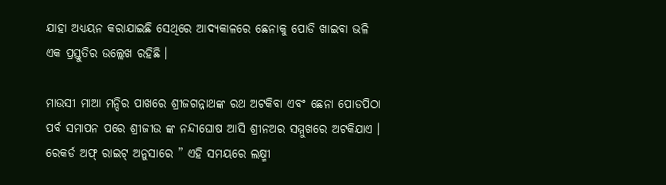ଯାହା ଅଧ୍ୟୟନ କରାଯାଇଛି ସେଥିରେ ଆଦ୍ୟକାଳରେ ଛେନାକୁ ପୋଡି ଖାଇବା ଭଳି ଏକ ପ୍ରସ୍ତୁତିର ଉଲ୍ଲେଖ ରହିଛି ।

ମାଉସୀ ମାଆ ମନ୍ଦିର ପାଖରେ ଶ୍ରୀଜଗନ୍ନାଥଙ୍କ ରଥ ଅଟକିବା ଏବଂ ଛେନା ପୋଡପିଠା ପର୍ବ ସମାପନ ପରେ ଶ୍ରୀଜୀଉ ଙ୍କ ନନ୍ଦୀଘୋଷ ଆସି ଶ୍ରୀନଅର ସମ୍ମୁଖରେ ଅଟକିଯାଏ । ରେକର୍ଡ ଅଫ୍ ରାଇଟ୍ ଅନୁସାରେ ” ଏହି ସମୟରେ ଲକ୍ଷ୍ମୀ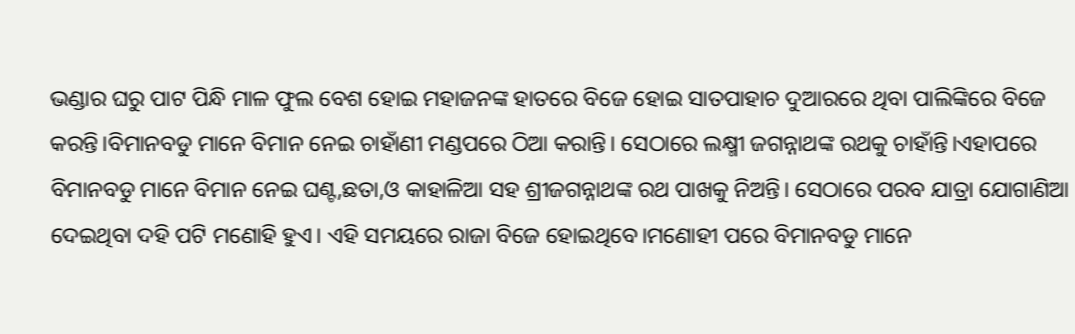ଭଣ୍ଡାର ଘରୁ ପାଟ ପିନ୍ଧି ମାଳ ଫୁଲ ବେଶ ହୋଇ ମହାଜନଙ୍କ ହାତରେ ବିଜେ ହୋଇ ସାତପାହାଚ ଦୁଆରରେ ଥିବା ପାଲିଙ୍କିରେ ବିଜେ କରନ୍ତି।ବିମାନବଡୁ ମାନେ ବିମାନ ନେଇ ଚାହାଁଣୀ ମଣ୍ଡପରେ ଠିଆ କରାନ୍ତି। ସେଠାରେ ଲକ୍ଷ୍ମୀ ଜଗନ୍ନାଥଙ୍କ ରଥକୁ ଚାହାଁନ୍ତି।ଏହାପରେ ବିମାନବଡୁ ମାନେ ବିମାନ ନେଇ ଘଣ୍ଟ,ଛତା,ଓ କାହାଳିଆ ସହ ଶ୍ରୀଜଗନ୍ନାଥଙ୍କ ରଥ ପାଖକୁ ନିଅନ୍ତି। ସେଠାରେ ପରବ ଯାତ୍ରା ଯୋଗାଣିଆ ଦେଇଥିବା ଦହି ପଟି ମଣୋହି ହୁଏ। ଏହି ସମୟରେ ରାଜା ବିଜେ ହୋଇଥିବେ।ମଣୋହୀ ପରେ ବିମାନବଡୁ ମାନେ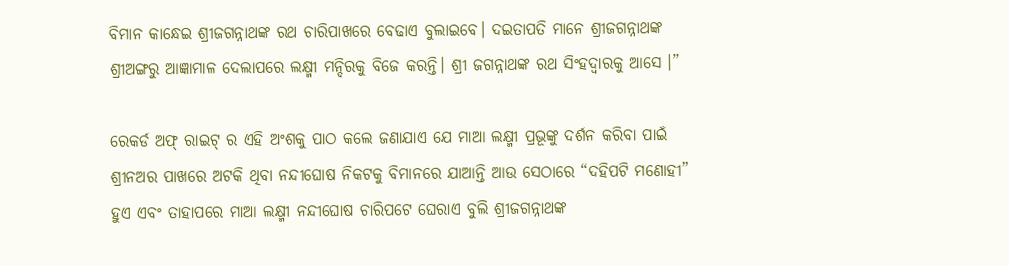ବିମାନ କାନ୍ଧେଇ ଶ୍ରୀଜଗନ୍ନାଥଙ୍କ ରଥ ଚାରିପାଖରେ ବେଢାଏ ବୁଲାଇବେ। ଦଇତାପତି ମାନେ ଶ୍ରୀଜଗନ୍ନାଥଙ୍କ ଶ୍ରୀଅଙ୍ଗରୁ ଆଜ୍ଞାମାଳ ଦେଲାପରେ ଲକ୍ଷ୍ମୀ ମନ୍ଦିରକୁ ବିଜେ କରନ୍ତି। ଶ୍ରୀ ଜଗନ୍ନାଥଙ୍କ ରଥ ସିଂହଦ୍ୱାରକୁ ଆସେ ।”

ରେକର୍ଡ ଅଫ୍ ରାଇଟ୍ ର ଏହି ଅଂଶକୁ ପାଠ କଲେ ଜଣାଯାଏ ଯେ ମାଆ ଲକ୍ଷ୍ମୀ ପ୍ରଭୂଙ୍କୁ ଦର୍ଶନ କରିବା ପାଇଁ ଶ୍ରୀନଅର ପାଖରେ ଅଟକି ଥିବା ନନ୍ଦୀଘୋଷ ନିକଟକୁ ବିମାନରେ ଯାଆନ୍ତି ଆଉ ସେଠାରେ “ଦହିପଟି ମଣୋହୀ” ହୁଏ ଏବଂ ତାହାପରେ ମାଆ ଲକ୍ଷ୍ମୀ ନନ୍ଦୀଘୋଷ ଚାରିପଟେ ଘେରାଏ ବୁଲି ଶ୍ରୀଜଗନ୍ନାଥଙ୍କ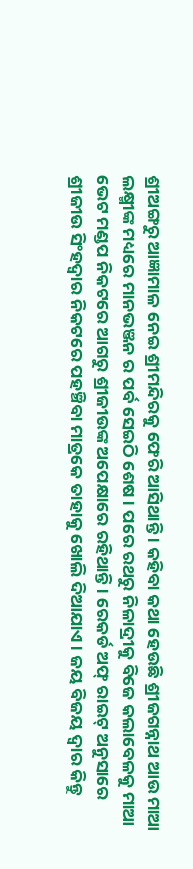ଶ୍ରୀଅଙ୍ଗରୁ ଆଜ୍ଞାମାଳ ନେଇ ଶ୍ରୀମନ୍ଦିରକୁ ଫେରି ଆସିଥାନ୍ତି । କହିବା କଥା ହେଉଛି ଶ୍ରୀଜଗନ୍ନାଥ ଆଉ ମାଆ ଲକ୍ଷ୍ମୀଙ୍କ ମଧ୍ୟରେ ମାନଭଞ୍ଜନ ର ପର୍ବ ସେଇଠି ଶେଷ । ପରେ ରଥରୁ ନିଳାଦ୍ରୀକୁ ବିଜେ କଲାବେଳକୁ ମାଆ ଭେଟ ମଣ୍ଡପ ନିକଟରେ ଆଗରୁ ଶ୍ରୀଜୀଉଙ୍କ ଅପେକ୍ଷାରେ ରହିଥାନ୍ତି । ରେକର୍ଡ ଅଫ୍ ରାଇଟ୍ ଅନୁସାରେ ଶ୍ରୀଜୀଉ ସିଂହଦ୍ୱାର ନିକଟରେ ପହଞ୍ଚିବା ମାତ୍ରକେ ତାହାକୁ ଖୋଲି ଦିଆଯାଏ । ଜୟ ବିଜୟ ଦ୍ୱାର କିନ୍ତୁ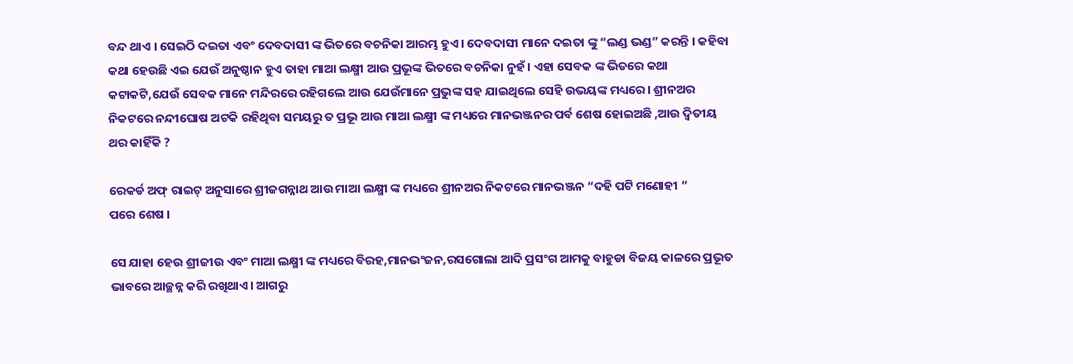ବନ୍ଦ ଥାଏ । ସେଇଠି ଦଇତା ଏବଂ ଦେବଦାସୀ ଙ୍କ ଭିତରେ ବଚନିକା ଆରମ୍ଭ ହୁଏ । ଦେବଦାସୀ ମାନେ ଦଇତା ଙ୍କୁ “ଲଣ୍ଡ ଭଣ୍ଡ” କରନ୍ତି । କହିବା କଥା ହେଉଛି ଏଇ ଯେଉଁ ଅନୁଷ୍ଠାନ ହୁଏ ତାହା ମାଆ ଲକ୍ଷ୍ମୀ ଆଉ ପ୍ରଭୂଙ୍କ ଭିତରେ ବଚନିକା ନୁହଁ । ଏହା ସେବକ ଙ୍କ ଭିତରେ କଥା କଟାକଟି,ଯେଉଁ ସେବକ ମାନେ ମନ୍ଦିରରେ ରହିଗଲେ ଆଉ ଯେଉଁମାନେ ପ୍ରଭୁଙ୍କ ସହ ଯାଇଥିଲେ ସେହି ଉଭୟଙ୍କ ମଧ୍ୟରେ। ଶ୍ରୀନଅର ନିକଟରେ ନନ୍ଦୀଘୋଷ ଅଟକି ରହିଥିବା ସମୟରୁ ତ ପ୍ରଭୂ ଆଉ ମାଆ ଲକ୍ଷ୍ମୀ ଙ୍କ ମଧ୍ୟରେ ମାନଭଞ୍ଜନର ପର୍ବ ଶେଷ ହୋଇଅଛି ,ଆଉ ଦ୍ୱିତୀୟ ଥର କାହିଁକି ?

ରେକର୍ଡ ଅଫ୍ ରାଇଟ୍ ଅନୁସାରେ ଶ୍ରୀଜଗନ୍ନାଥ ଆଉ ମାଆ ଲକ୍ଷ୍ମୀ ଙ୍କ ମଧ୍ୟରେ ଶ୍ରୀନଅର ନିକଟରେ ମାନଭଞ୍ଜନ “ଦହି ପଟି ମଣୋହୀ “
ପରେ ଶେଷ ।

ସେ ଯାହା ହେଉ ଶ୍ରୀଜୀଉ ଏବଂ ମାଆ ଲକ୍ଷ୍ମୀ ଙ୍କ ମଧ୍ୟରେ ବିରହ,ମାନଭଂଜନ,ରସଗୋଲା ଆଦି ପ୍ରସଂଗ ଆମକୁ ବାହୁଡା ବିଜୟ କାଳରେ ପ୍ରଭୂତ ଭାବରେ ଆଚ୍ଛନ୍ନ କରି ରଖିଥାଏ। ଆଗରୁ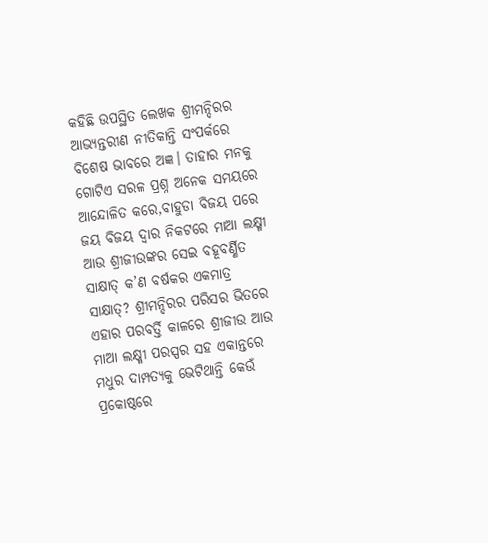କହିଛି ଉପସ୍ଥିତ ଲେଖକ ଶ୍ରୀମନ୍ଦିରର ଆଭ୍ୟନ୍ତରୀଣ ନୀତିକାନ୍ତି ସଂପର୍କରେ ବିଶେଷ ଭାବରେ ଅଜ୍ଞ। ତାହାର ମନକୁ ଗୋଟିଏ ସରଳ ପ୍ରଶ୍ନ ଅନେକ ସମୟରେ ଆନ୍ଦୋଳିତ କରେ,ବାହୁଡା ବିଜୟ ପରେ ଜୟ ବିଜୟ ଦ୍ୱାର ନିକଟରେ ମାଆ ଲକ୍ଷ୍ମୀ ଆଉ ଶ୍ରୀଜୀଉଙ୍କର ସେଇ ବହୂବର୍ଣ୍ଣିତ ସାକ୍ଷାତ୍ କ’ଣ ବର୍ଷକର ଏକମାତ୍ର ସାକ୍ଷାତ୍? ଶ୍ରୀମନ୍ଦିରର ପରିସର ଭିତରେ ଏହାର ପରବର୍ତ୍ତି କାଳରେ ଶ୍ରୀଜୀଉ ଆଉ ମାଆ ଲକ୍ଷ୍ମୀ ପରସ୍ପର ସହ ଏକାନ୍ତରେ ମଧୁର ଦାମ୍ପତ୍ୟକୁ ଭେଟିଥାନ୍ତି କେଉଁ ପ୍ରକୋଷ୍ଠରେ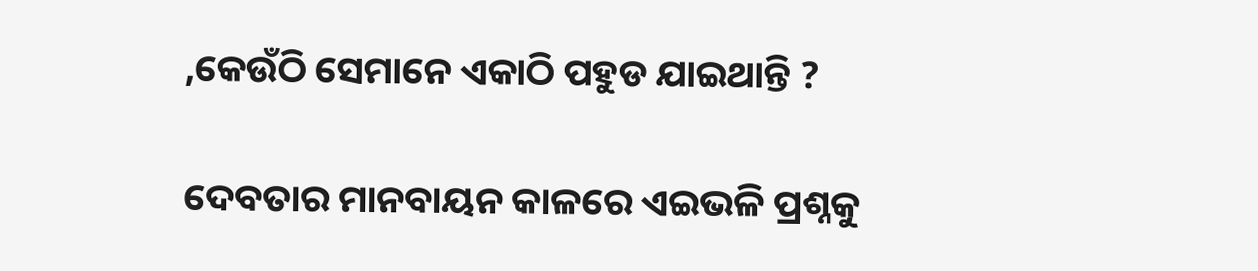,କେଉଁଠି ସେମାନେ ଏକାଠି ପହୁଡ ଯାଇଥାନ୍ତି ?

ଦେବତାର ମାନବାୟନ କାଳରେ ଏଇଭଳି ପ୍ରଶ୍ନକୁ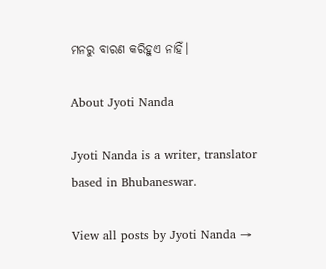ମନରୁ ବାରଣ କରିହୁଏ ନାହିଁ।

About Jyoti Nanda

Jyoti Nanda is a writer, translator based in Bhubaneswar.

View all posts by Jyoti Nanda →